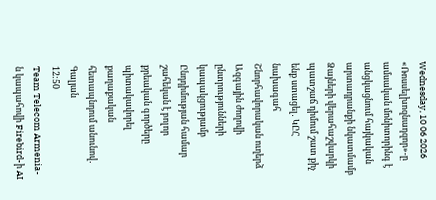Wednesday, 10 06 2026
«Ռոսսելխոզնադզոր»-ը ամսական մոնիտորինգ է անցկացնում հայկական արտադրանքի նկատմամբ
Ձայների վերահաշվարկի պատշաճ դիմում շատ քիչ ենք ստացել․ ԿԸՀ նախագահ
Շնորհավորական ուղերձ Ազգային ժողովի ընտրությունների կապակցությամբ
Ընդդիմության համար շահեկան է բոլոր քրեական գործերը պիտակավորել քաղաքական հետապնդում անունով․ Գալյան
12:50
Team Telecom Armenia-ն կապահովի Firebird-ի AI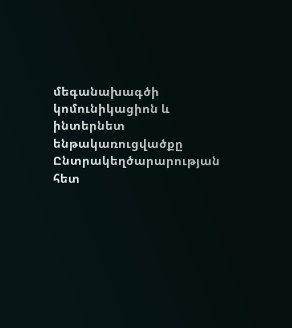մեգանախագծի կոմունիկացիոն և ինտերնետ ենթակառուցվածքը
Ընտրակեղծարարության հետ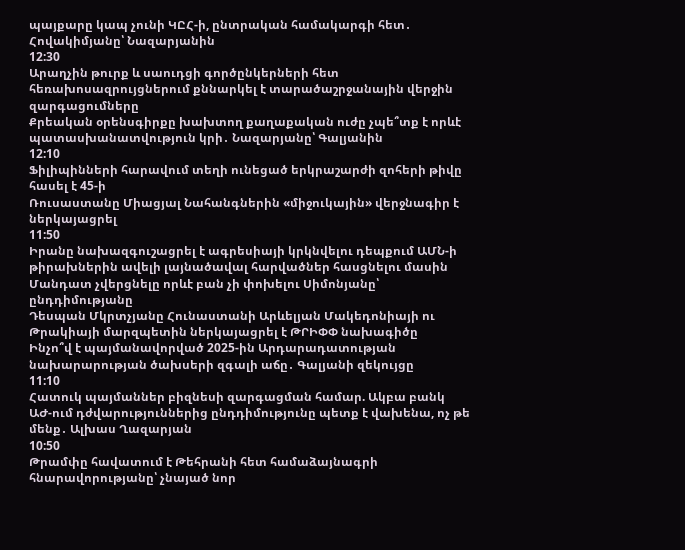պայքարը կապ չունի ԿԸՀ-ի, ընտրական համակարգի հետ․ Հովակիմյանը՝ Նազարյանին
12:30
Արաղչին թուրք և սաուդցի գործընկերների հետ հեռախոսազրույցներում քննարկել է տարածաշրջանային վերջին զարգացումները
Քրեական օրենսգիրքը խախտող քաղաքական ուժը չպե՞տք է որևէ պատասխանատվություն կրի․ Նազարյանը՝ Գալյանին
12:10
Ֆիլիպինների հարավում տեղի ունեցած երկրաշարժի զոհերի թիվը հասել է 45-ի
Ռուսաստանը Միացյալ Նահանգներին «միջուկային» վերջնագիր է ներկայացրել
11:50
Իրանը նախազգուշացրել է ագրեսիայի կրկնվելու դեպքում ԱՄՆ-ի թիրախներին ավելի լայնածավալ հարվածներ հասցնելու մասին
Մանդատ չվերցնելը որևէ բան չի փոխելու Սիմոնյանը՝ ընդդիմությանը
Դեսպան Մկրտչյանը Հունաստանի Արևելյան Մակեդոնիայի ու Թրակիայի մարզպետին ներկայացրել է ԹՐԻՓՓ նախագիծը
Ինչո՞վ է պայմանավորված 2025-ին Արդարադատության նախարարության ծախսերի զգալի աճը․ Գալյանի զեկույցը
11:10
Հատուկ պայմաններ բիզնեսի զարգացման համար. Ակբա բանկ
ԱԺ-ում դժվարություններից ընդդիմությունը պետք է վախենա, ոչ թե մենք․ Ալխաս Ղազարյան
10:50
Թրամփը հավատում է Թեհրանի հետ համաձայնագրի հնարավորությանը՝ չնայած նոր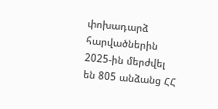փոխադարձ հարվածներին
2025-ին մերժվել են 805 անձանց ՀՀ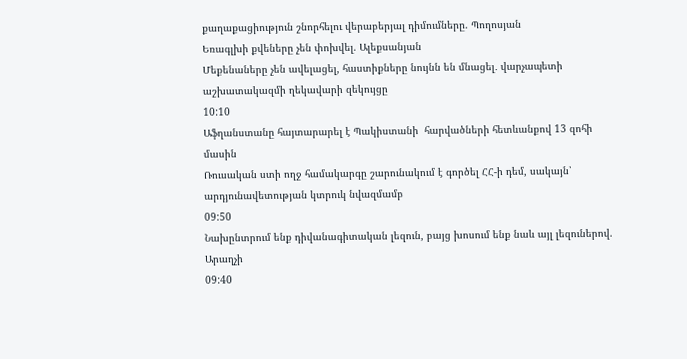քաղաքացիություն շնորհելու վերաբերյալ դիմումները. Պողոսյան
Եռագլխի քվեները չեն փոխվել. Ալեքսանյան
Մեքենաները չեն ավելացել, հաստիքները նույնն են մնացել․ վարչապետի աշխատակազմի ղեկավարի զեկույցը
10:10
Աֆղանստանը հայտարարել է Պակիստանի  հարվածների հետևանքով 13 զոհի մասին
Ռուսական ստի ողջ համակարգը շարունակում է գործել ՀՀ-ի դեմ, սակայն՝ արդյունավետության կտրուկ նվազմամբ
09:50
Նախընտրում ենք դիվանագիտական լեզուն, բայց խոսում ենք նաև այլ լեզուներով. Արաղչի
09:40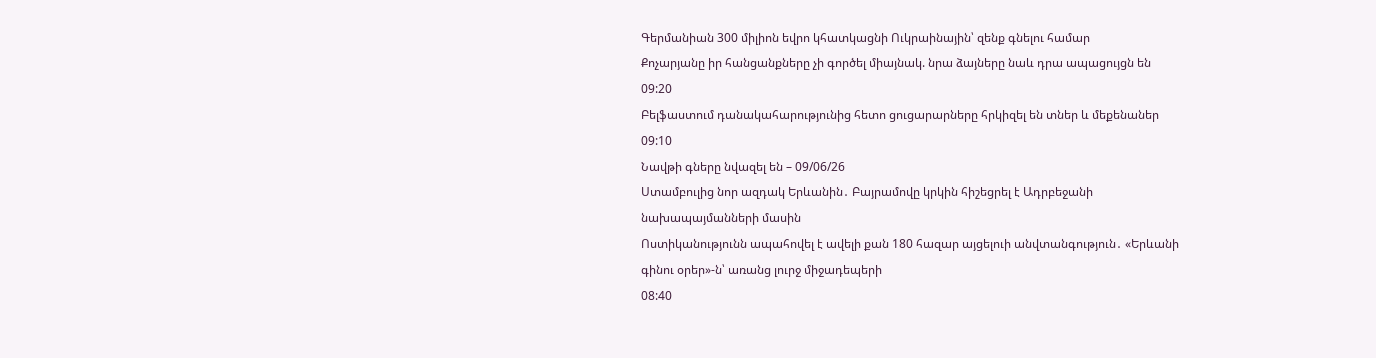Գերմանիան 300 միլիոն եվրո կհատկացնի Ուկրաինային՝ զենք գնելու համար
Քոչարյանը իր հանցանքները չի գործել միայնակ. նրա ձայները նաև դրա ապացույցն են
09:20
Բելֆաստում դանակահարությունից հետո ցուցարարները հրկիզել են տներ և մեքենաներ
09:10
Նավթի գները նվազել են – 09/06/26
Ստամբուլից նոր ազդակ Երևանին․ Բայրամովը կրկին հիշեցրել է Ադրբեջանի նախապայմանների մասին
Ոստիկանությունն ապահովել է ավելի քան 180 հազար այցելուի անվտանգություն․ «Երևանի գինու օրեր»-ն՝ առանց լուրջ միջադեպերի
08:40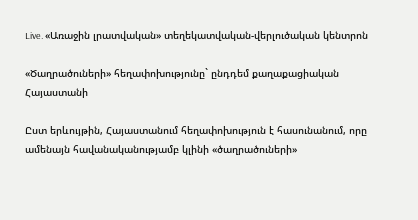Live. «Առաջին լրատվական» տեղեկատվական-վերլուծական կենտրոն

«Ծաղրածուների» հեղափոխությունը` ընդդեմ քաղաքացիական Հայաստանի

Ըստ երևույթին, Հայաստանում հեղափոխություն է հասունանում, որը ամենայն հավանականությամբ կլինի «ծաղրածուների»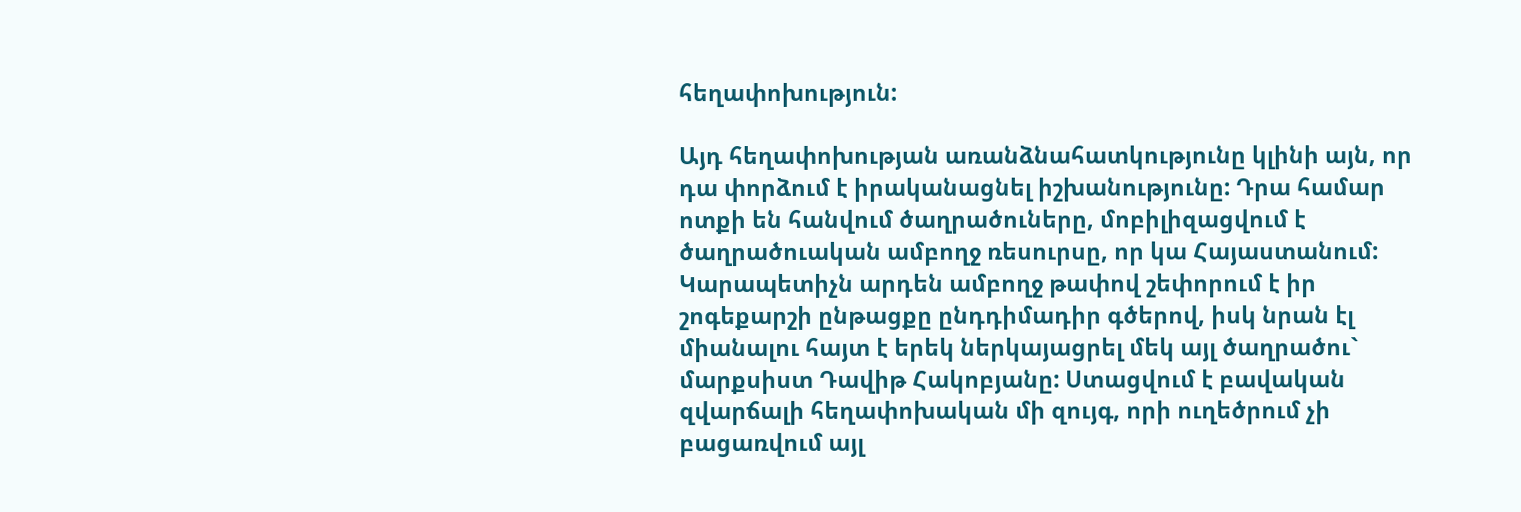հեղափոխություն:

Այդ հեղափոխության առանձնահատկությունը կլինի այն, որ դա փորձում է իրականացնել իշխանությունը: Դրա համար ոտքի են հանվում ծաղրածուները, մոբիլիզացվում է ծաղրածուական ամբողջ ռեսուրսը, որ կա Հայաստանում: Կարապետիչն արդեն ամբողջ թափով շեփորում է իր շոգեքարշի ընթացքը ընդդիմադիր գծերով, իսկ նրան էլ միանալու հայտ է երեկ ներկայացրել մեկ այլ ծաղրածու` մարքսիստ Դավիթ Հակոբյանը: Ստացվում է բավական զվարճալի հեղափոխական մի զույգ, որի ուղեծրում չի բացառվում այլ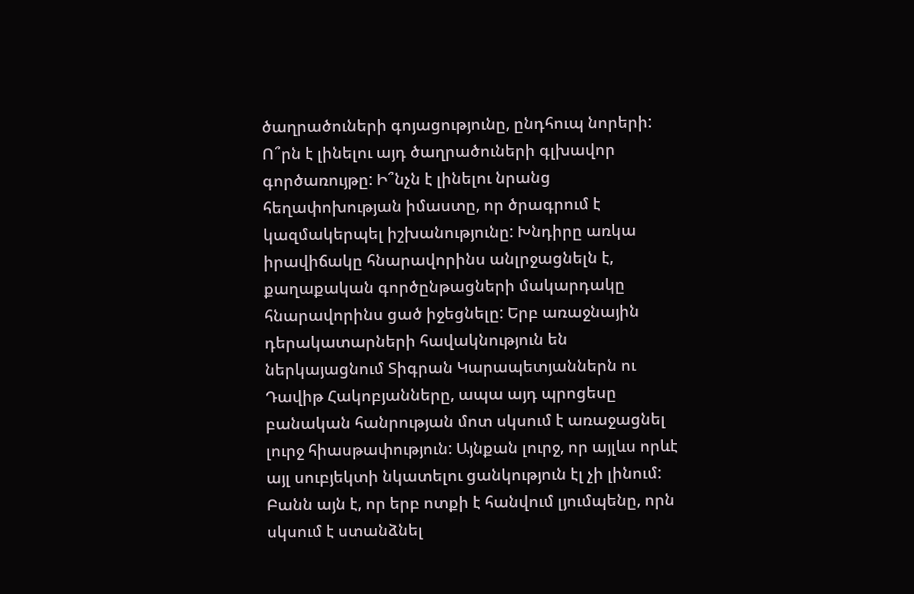ծաղրածուների գոյացությունը, ընդհուպ նորերի: Ո՞րն է լինելու այդ ծաղրածուների գլխավոր գործառույթը: Ի՞նչն է լինելու նրանց հեղափոխության իմաստը, որ ծրագրում է կազմակերպել իշխանությունը: Խնդիրը առկա իրավիճակը հնարավորինս անլրջացնելն է, քաղաքական գործընթացների մակարդակը հնարավորինս ցած իջեցնելը: Երբ առաջնային դերակատարների հավակնություն են ներկայացնում Տիգրան Կարապետյաններն ու Դավիթ Հակոբյանները, ապա այդ պրոցեսը բանական հանրության մոտ սկսում է առաջացնել լուրջ հիասթափություն: Այնքան լուրջ, որ այլևս որևէ այլ սուբյեկտի նկատելու ցանկություն էլ չի լինում:
Բանն այն է, որ երբ ոտքի է հանվում լյումպենը, որն սկսում է ստանձնել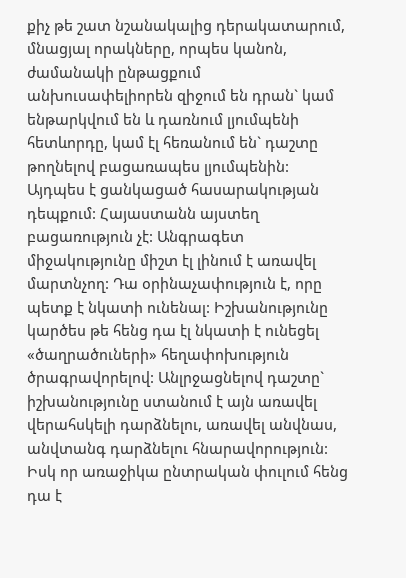քիչ թե շատ նշանակալից դերակատարում, մնացյալ որակները, որպես կանոն, ժամանակի ընթացքում անխուսափելիորեն զիջում են դրան` կամ ենթարկվում են և դառնում լյումպենի հետևորդը, կամ էլ հեռանում են` դաշտը թողնելով բացառապես լյումպենին: Այդպես է ցանկացած հասարակության դեպքում: Հայաստանն այստեղ բացառություն չէ: Անգրագետ միջակությունը միշտ էլ լինում է առավել մարտնչող: Դա օրինաչափություն է, որը պետք է նկատի ունենալ: Իշխանությունը կարծես թե հենց դա էլ նկատի է ունեցել «ծաղրածուների» հեղափոխություն ծրագրավորելով: Անլրջացնելով դաշտը` իշխանությունը ստանում է այն առավել վերահսկելի դարձնելու, առավել անվնաս, անվտանգ դարձնելու հնարավորություն: Իսկ որ առաջիկա ընտրական փուլում հենց դա է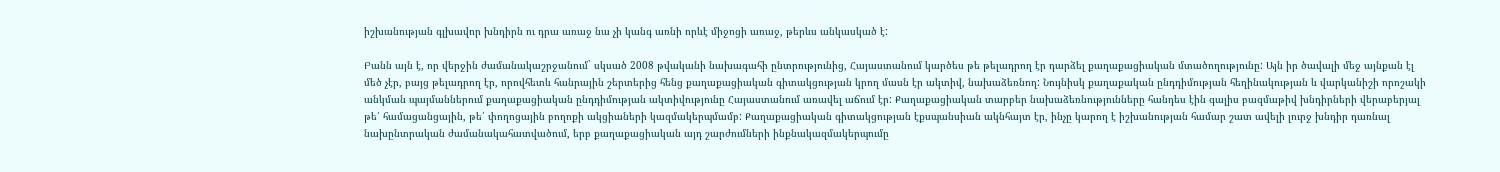իշխանության գլխավոր խնդիրն ու դրա առաջ նա չի կանգ առնի որևէ միջոցի առաջ, թերևս անկասկած է:

Բանն այն է, որ վերջին ժամանակաշրջանում` սկսած 2008 թվականի նախագահի ընտրությունից, Հայաստանում կարծես թե թելադրող էր դարձել քաղաքացիական մտածողությունը: Այն իր ծավալի մեջ այնքան էլ մեծ չէր, բայց թելադրող էր, որովհետև հանրային շերտերից հենց քաղաքացիական գիտակցության կրող մասն էր ակտիվ, նախաձեռնող: Նույնիսկ քաղաքական ընդդիմության հեղինակության և վարկանիշի որոշակի անկման պայմաններում քաղաքացիական ընդդիմության ակտիվությունը Հայաստանում առավել աճում էր: Քաղաքացիական տարբեր նախաձեռնությունները հանդես էին գալիս բազմաթիվ խնդիրների վերաբերյալ թե՛ համացանցային, թե՛ փողոցային բողոքի ակցիաների կազմակերպմամբ: Քաղաքացիական գիտակցության էքսպանսիան ակնհայտ էր, ինչը կարող է իշխանության համար շատ ավելի լուրջ խնդիր դառնալ նախընտրական ժամանակահատվածում, երբ քաղաքացիական այդ շարժումների ինքնակազմակերպումը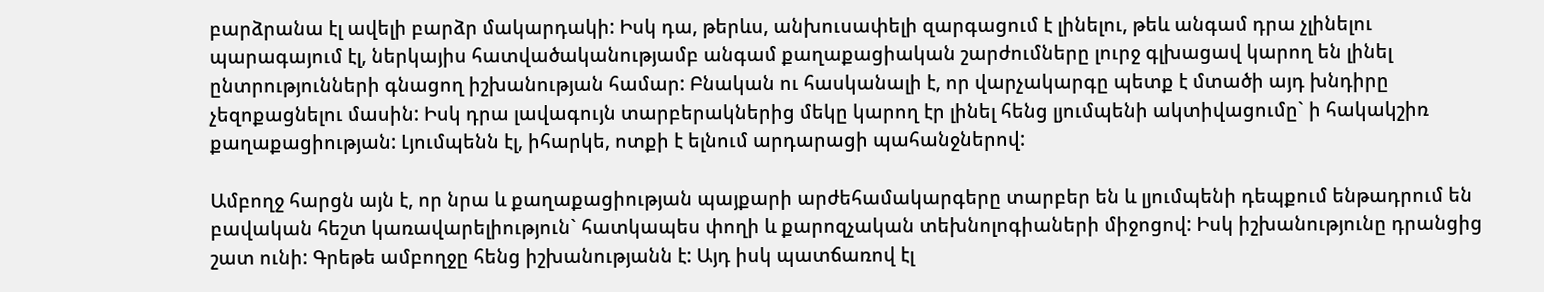բարձրանա էլ ավելի բարձր մակարդակի: Իսկ դա, թերևս, անխուսափելի զարգացում է լինելու, թեև անգամ դրա չլինելու պարագայում էլ, ներկայիս հատվածականությամբ անգամ քաղաքացիական շարժումները լուրջ գլխացավ կարող են լինել ընտրությունների գնացող իշխանության համար: Բնական ու հասկանալի է, որ վարչակարգը պետք է մտածի այդ խնդիրը չեզոքացնելու մասին: Իսկ դրա լավագույն տարբերակներից մեկը կարող էր լինել հենց լյումպենի ակտիվացումը` ի հակակշիռ քաղաքացիության: Լյումպենն էլ, իհարկե, ոտքի է ելնում արդարացի պահանջներով:

Ամբողջ հարցն այն է, որ նրա և քաղաքացիության պայքարի արժեհամակարգերը տարբեր են և լյումպենի դեպքում ենթադրում են բավական հեշտ կառավարելիություն` հատկապես փողի և քարոզչական տեխնոլոգիաների միջոցով: Իսկ իշխանությունը դրանցից շատ ունի: Գրեթե ամբողջը հենց իշխանությանն է: Այդ իսկ պատճառով էլ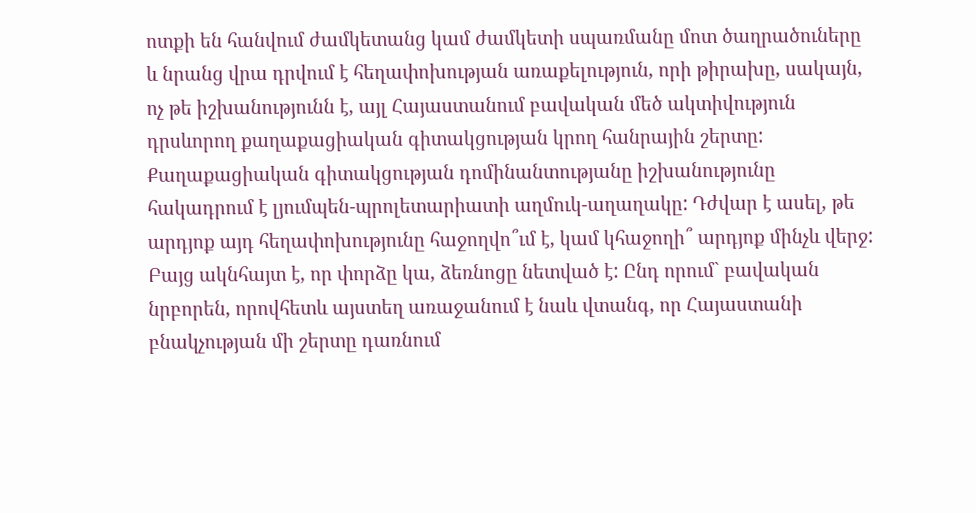ոտքի են հանվում ժամկետանց կամ ժամկետի սպառմանը մոտ ծաղրածուները և նրանց վրա դրվում է հեղափոխության առաքելություն, որի թիրախը, սակայն, ոչ թե իշխանությունն է, այլ Հայաստանում բավական մեծ ակտիվություն դրսևորող քաղաքացիական գիտակցության կրող հանրային շերտը: Քաղաքացիական գիտակցության դոմինանտությանը իշխանությունը հակադրում է լյումպեն-պրոլետարիատի աղմուկ-աղաղակը: Դժվար է ասել, թե արդյոք այդ հեղափոխությունը հաջողվո՞ւմ է, կամ կհաջողի՞ արդյոք մինչև վերջ: Բայց ակնհայտ է, որ փորձը կա, ձեռնոցը նետված է: Ընդ որում` բավական նրբորեն, որովհետև այստեղ առաջանում է նաև վտանգ, որ Հայաստանի բնակչության մի շերտը դառնում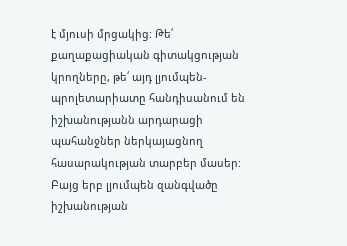է մյուսի մրցակից: Թե՛ քաղաքացիական գիտակցության կրողները, թե՛ այդ լյումպեն-պրոլետարիատը հանդիսանում են իշխանությանն արդարացի պահանջներ ներկայացնող հասարակության տարբեր մասեր: Բայց երբ լյումպեն զանգվածը իշխանության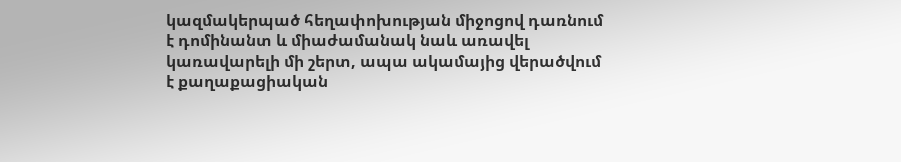կազմակերպած հեղափոխության միջոցով դառնում է դոմինանտ և միաժամանակ նաև առավել կառավարելի մի շերտ, ապա ակամայից վերածվում է քաղաքացիական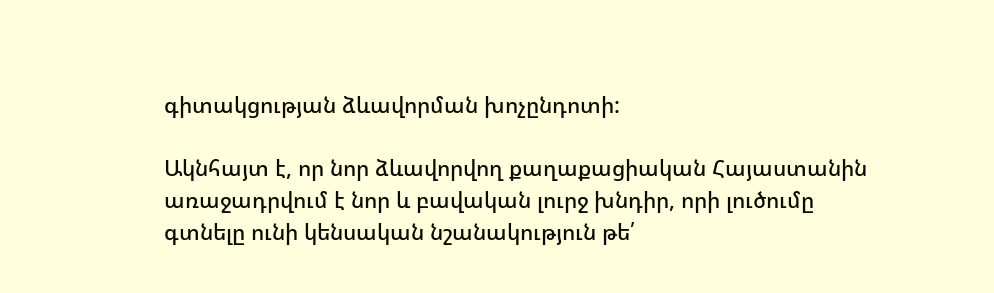գիտակցության ձևավորման խոչընդոտի:

Ակնհայտ է, որ նոր ձևավորվող քաղաքացիական Հայաստանին առաջադրվում է նոր և բավական լուրջ խնդիր, որի լուծումը գտնելը ունի կենսական նշանակություն թե՛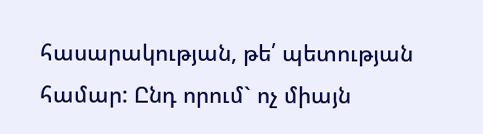հասարակության, թե՛ պետության համար: Ընդ որում` ոչ միայն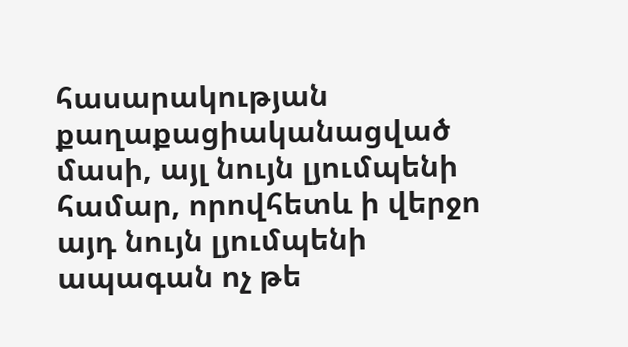հասարակության քաղաքացիականացված մասի, այլ նույն լյումպենի համար, որովհետև ի վերջո այդ նույն լյումպենի ապագան ոչ թե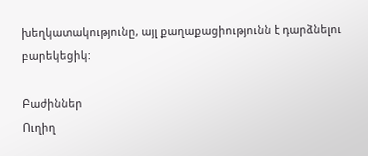խեղկատակությունը, այլ քաղաքացիությունն է դարձնելու բարեկեցիկ:

Բաժիններ
Ուղիղ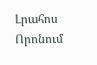Լրահոս
Որոնում